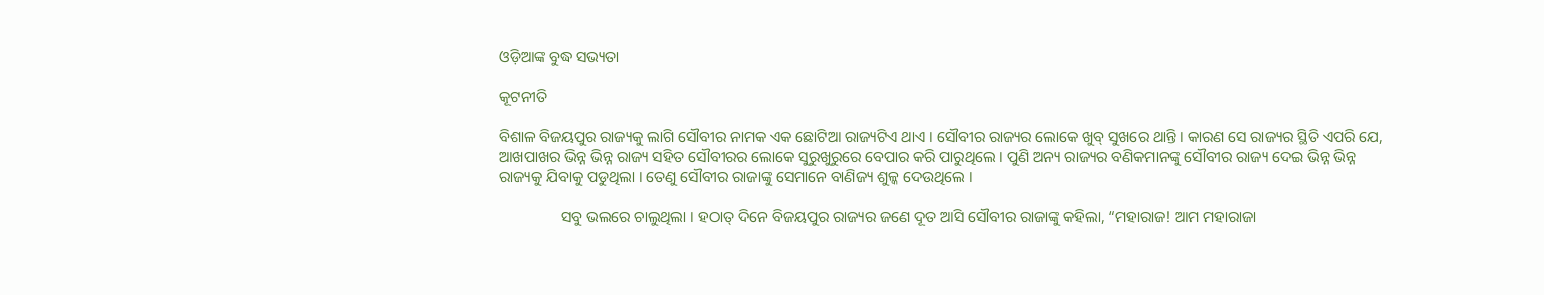ଓଡ଼ିଆଙ୍କ ବୁଦ୍ଧ ସଭ୍ୟତା

କୂଟନୀତି

ବିଶାଳ ବିଜୟପୁର ରାଜ୍ୟକୁ ଲାଗି ସୌବୀର ନାମକ ଏକ ଛୋଟିଆ ରାଜ୍ୟଟିଏ ଥାଏ । ସୌବୀର ରାଜ୍ୟର ଲୋକେ ଖୁବ୍ ସୁଖରେ ଥାନ୍ତି । କାରଣ ସେ ରାଜ୍ୟର ସ୍ଥିତି ଏପରି ଯେ, ଆଖପାଖର ଭିନ୍ନ ଭିନ୍ନ ରାଜ୍ୟ ସହିତ ସୌବୀରର ଲୋକେ ସୁରୁଖୁରୁରେ ବେପାର କରି ପାରୁଥିଲେ । ପୁଣି ଅନ୍ୟ ରାଜ୍ୟର ବଣିକମାନଙ୍କୁ ସୌବୀର ରାଜ୍ୟ ଦେଇ ଭିନ୍ନ ଭିନ୍ନ ରାଜ୍ୟକୁ ଯିବାକୁ ପଡୁଥିଲା । ତେଣୁ ସୌବୀର ରାଜାଙ୍କୁ ସେମାନେ ବାଣିଜ୍ୟ ଶୁଳ୍କ ଦେଉଥିଲେ ।

                ସବୁ ଭଲରେ ଚାଲୁଥିଲା । ହଠାତ୍ ଦିନେ ବିଜୟପୁର ରାଜ୍ୟର ଜଣେ ଦୂତ ଆସି ସୌବୀର ରାଜାଙ୍କୁ କହିଲା, “ମହାରାଜ! ଆମ ମହାରାଜା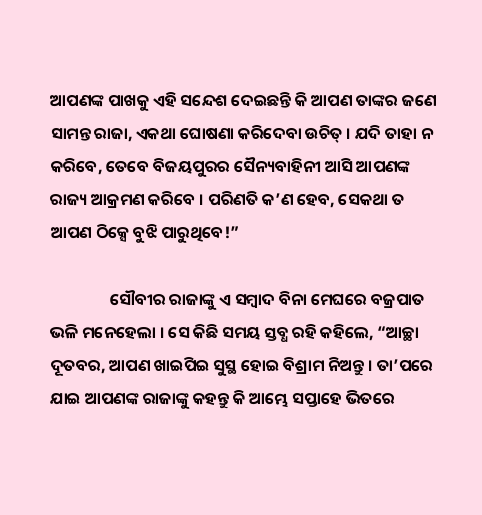ଆପଣଙ୍କ ପାଖକୁ ଏହି ସନ୍ଦେଶ ଦେଇଛନ୍ତି କି ଆପଣ ତାଙ୍କର ଜଣେ ସାମନ୍ତ ରାଜା, ଏକଥା ଘୋଷଣା କରିଦେବା ଉଚିତ୍ । ଯଦି ତାହା ନ କରିବେ, ତେବେ ବିଜୟପୁରର ସୈନ୍ୟବାହିନୀ ଆସି ଆପଣଙ୍କ ରାଜ୍ୟ ଆକ୍ରମଣ କରିବେ । ପରିଣତି କ’ଣ ହେବ, ସେକଥା ତ ଆପଣ ଠିକ୍ସେ ବୁଝି ପାରୁଥିବେ!”

                ସୌବୀର ରାଜାଙ୍କୁ ଏ ସମ୍ବାଦ ବିନା ମେଘରେ ବଜ୍ରପାତ ଭଳି ମନେହେଲା । ସେ କିଛି ସମୟ ସ୍ତବ୍ଧ ରହି କହିଲେ, “ଆଚ୍ଛା ଦୂତବର, ଆପଣ ଖାଇପିଇ ସୁସ୍ଥ ହୋଇ ବିଶ୍ରାମ ନିଅନ୍ତୁ । ତା’ପରେ ଯାଇ ଆପଣଙ୍କ ରାଜାଙ୍କୁ କହନ୍ତୁ କି ଆମ୍ଭେ ସପ୍ତାହେ ଭିତରେ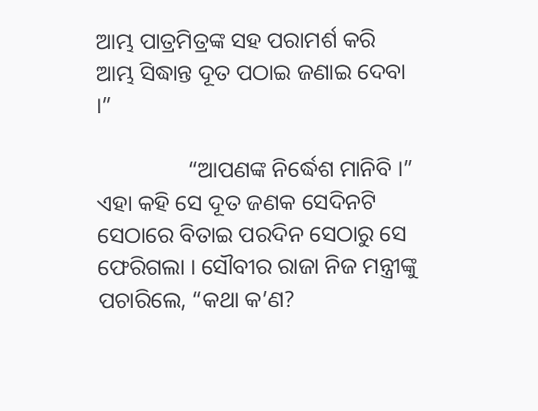ଆମ୍ଭ ପାତ୍ରମିତ୍ରଙ୍କ ସହ ପରାମର୍ଶ କରି ଆମ୍ଭ ସିଦ୍ଧାନ୍ତ ଦୂତ ପଠାଇ ଜଣାଇ ଦେବା ।”

                “ଆପଣଙ୍କ ନିର୍ଦ୍ଧେଶ ମାନିବି ।” ଏହା କହି ସେ ଦୂତ ଜଣକ ସେଦିନଟି ସେଠାରେ ବିତାଇ ପରଦିନ ସେଠାରୁ ସେ ଫେରିଗଲା । ସୌବୀର ରାଜା ନିଜ ମନ୍ତ୍ରୀଙ୍କୁ ପଚାରିଲେ, “କଥା କ’ଣ?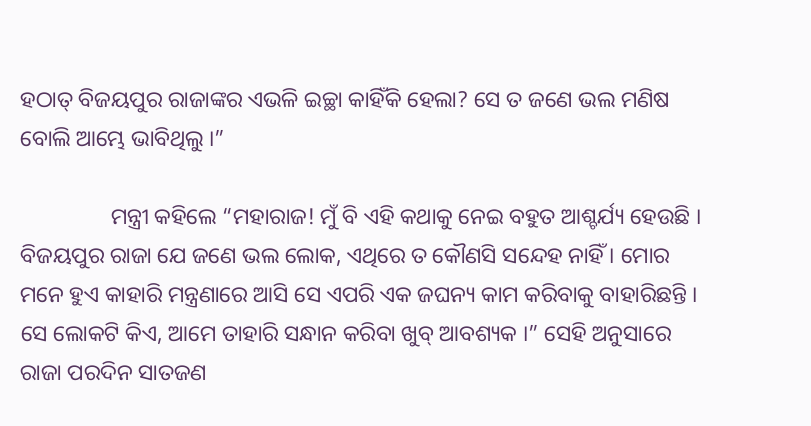ହଠାତ୍ ବିଜୟପୁର ରାଜାଙ୍କର ଏଭଳି ଇଚ୍ଛା କାହିଁକି ହେଲା? ସେ ତ ଜଣେ ଭଲ ମଣିଷ ବୋଲି ଆମ୍ଭେ ଭାବିଥିଲୁ ।”

                ମନ୍ତ୍ରୀ କହିଲେ “ମହାରାଜ! ମୁଁ ବି ଏହି କଥାକୁ ନେଇ ବହୁତ ଆଶ୍ଚର୍ଯ୍ୟ ହେଉଛି । ବିଜୟପୁର ରାଜା ଯେ ଜଣେ ଭଲ ଲୋକ, ଏଥିରେ ତ କୌଣସି ସନ୍ଦେହ ନାହିଁ । ମୋର ମନେ ହୁଏ କାହାରି ମନ୍ତ୍ରଣାରେ ଆସି ସେ ଏପରି ଏକ ଜଘନ୍ୟ କାମ କରିବାକୁ ବାହାରିଛନ୍ତି । ସେ ଲୋକଟି କିଏ, ଆମେ ତାହାରି ସନ୍ଧାନ କରିବା ଖୁବ୍ ଆବଶ୍ୟକ ।” ସେହି ଅନୁସାରେ ରାଜା ପରଦିନ ସାତଜଣ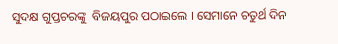ସୁଦକ୍ଷ ଗୁପ୍ତଚରଙ୍କୁ  ବିଜୟପୁର ପଠାଇଲେ । ସେମାନେ ଚତୁର୍ଥ ଦିନ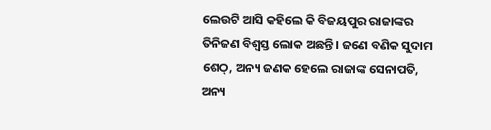ଲେଉଟି ଆସି କହିଲେ କି ବିଜୟପୁର ରାଜାଙ୍କର ତିନିଜଣ ବିଶ୍ୱସ୍ତ ଲୋକ ଅଛନ୍ତି । ଜଣେ ବଣିକ ସୁଦାମ ଶେଠ୍, ଅନ୍ୟ ଜଣକ ହେଲେ ରାଜାଙ୍କ ସେନାପତି, ଅନ୍ୟ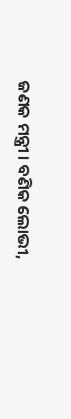ଜଣକ ମନ୍ତ୍ରୀ । ବଣିକ ଲୋଭୀ,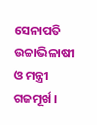ସେନାପତି ଉଚ୍ଚାଭିଳାଷୀ ଓ ମନ୍ତ୍ରୀ ଗଜମୂର୍ଖ ।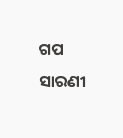ଗପ ସାରଣୀ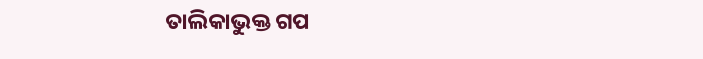ତାଲିକାଭୁକ୍ତ ଗପ